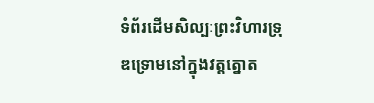ទំព័រដើមសិល្បៈព្រះវិហារទ្រុឌទ្រោមនៅក្នុងវត្តត្នោត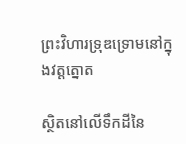ព្រះវិហារទ្រុឌទ្រោមនៅក្នុងវត្តត្នោត

ស្ថិតនៅលើទឹកដីនៃ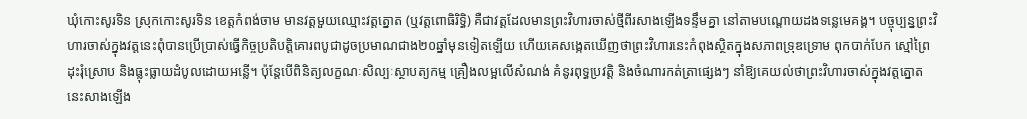ឃុំកោះសូរទិន ស្រុកកោះសូរទិន ខេត្តកំពង់ចាម មានវត្តមួយឈ្មោះវត្តត្នោត (ឬវត្តពោធិរិទ្ធិ) គឺជាវត្តដែលមានព្រះវិហារចាស់ថ្មីពីរសាងឡើងទន្ទឹមគ្នា នៅតាមបណ្តោយដងទន្លេមេគង្គ។ បច្ចុប្បន្នព្រះវិហារចាស់ក្នុងវត្តនេះពុំបានប្រើប្រាស់ធ្វើកិច្ចប្រតិបត្តិគោរពបូជាដូចប្រមាណជាង២០ឆ្នាំមុនទៀតឡើយ ហើយគេសង្កេតឃើញថាព្រះវិហារនេះកំពុងស្ថិតក្នុងសភាពទ្រុឌទ្រោម ពុកបាក់បែក ស្មៅព្រៃដុះរុំស្រោប និងធ្លុះធ្លាយដំបូលដោយអន្លើ។ ប៉ុន្តែបើពិនិត្យលក្ខណៈសិល្បៈស្ថាបត្យកម្ម គ្រឿងលម្អលើសំណង់ គំនូរពុទ្ធប្រវត្តិ និងចំណារកត់ត្រាផ្សេងៗ នាំឱ្យគេយល់ថាព្រះវិហារចាស់ក្នុងវត្តត្នោតនេះសាងឡើង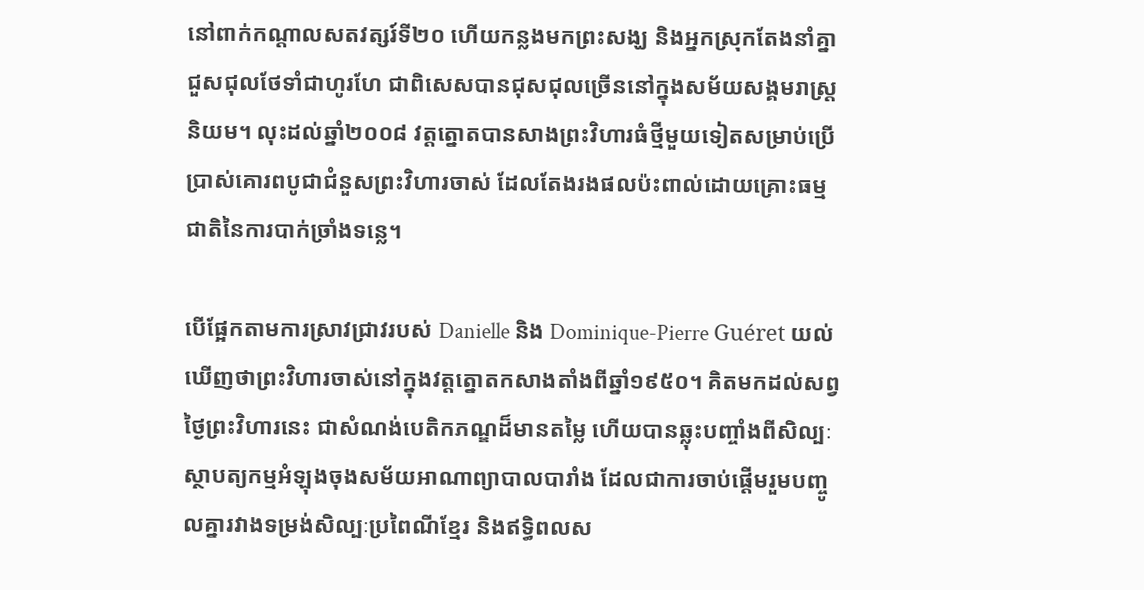នៅពាក់កណ្តាលសតវត្សរ៍ទី២០ ហើយកន្លងមកព្រះសង្ឃ និងអ្នកស្រុកតែងនាំគ្នាជួសជុលថែទាំជាហូរហែ ជាពិសេសបានជុសជុលច្រើននៅក្នុងសម័យសង្គមរាស្រ្តនិយម។ លុះដល់ឆ្នាំ២០០៨ វត្តត្នោតបានសាងព្រះវិហារធំថ្មីមួយទៀតសម្រាប់ប្រើប្រាស់គោរពបូជាជំនួសព្រះវិហារចាស់ ដែលតែងរងផលប៉ះពាល់ដោយគ្រោះធម្មជាតិនៃការបាក់ច្រាំងទន្លេ។

បើផ្អែកតាមការស្រាវជ្រាវរបស់ Danielle និង Dominique-Pierre Guéret យល់ឃើញថាព្រះវិហារចាស់នៅក្នុងវត្តត្នោតកសាងតាំងពីឆ្នាំ១៩៥០។ គិតមកដល់សព្វថ្ងៃព្រះវិហារនេះ ជាសំណង់បេតិកភណ្ឌដ៏មានតម្លៃ ហើយបានឆ្លុះបញ្ចាំងពីសិល្បៈស្ថាបត្យកម្មអំឡុងចុងសម័យអាណាព្យាបាលបារាំង ដែលជាការចាប់ផ្តើមរួមបញ្ចូលគ្នារវាងទម្រង់សិល្បៈប្រពៃណីខ្មែរ និងឥទ្ធិពលស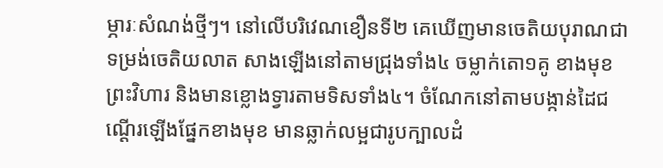ម្ភារៈសំណង់ថ្មីៗ។ នៅលើបរិវេណខឿនទី២ គេឃើញមានចេតិយបុរាណជាទម្រង់ចេតិយលាត សាងឡើងនៅតាមជ្រុងទាំង៤ ចម្លាក់តោ១គូ ខាងមុខព្រះវិហារ និងមានខ្លោងទ្វារតាមទិសទាំង៤។ ចំណែកនៅតាមបង្កាន់ដៃជណ្តើរឡើងផ្នែកខាងមុខ មានឆ្លាក់លម្អជារូបក្បាលដំ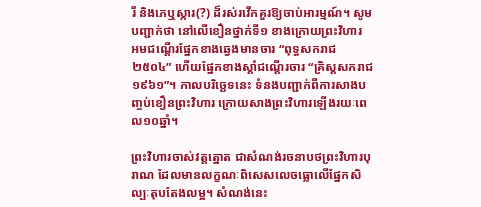រី និងភេឬស្ការ(?) ដ៏រស់រវើកគួរឱ្យចាប់អារម្មណ៍។ សូមបញ្ជាក់ថា នៅលើខឿនថ្នាក់ទី១ ខាងក្រោយព្រះវិហារ អមជណ្តើរផ្នែកខាងឆ្វេងមានចារ “ពុទ្ធសករាជ២៥០៤” ហើយផ្នែកខាងស្តាំជណ្តើរចារ “គ្រិស្តសករាជ១៩៦១”។ កាលបរិច្ឆេទនេះ ទំនងបញ្ជាក់ពីការសាងបញ្ចប់ខឿនព្រះវិហារ ក្រោយសាងព្រះវិហារឡើងរយៈពេល១០ឆ្នាំ។

ព្រះវិហារចាស់វត្តត្នោត ជាសំណង់រចនាបថព្រះវិហារបុរាណ ដែលមានលក្ខណៈពិសេសលេចធ្លោលើផ្នែកសិល្បៈតុបតែងលម្អ។ សំណង់នេះ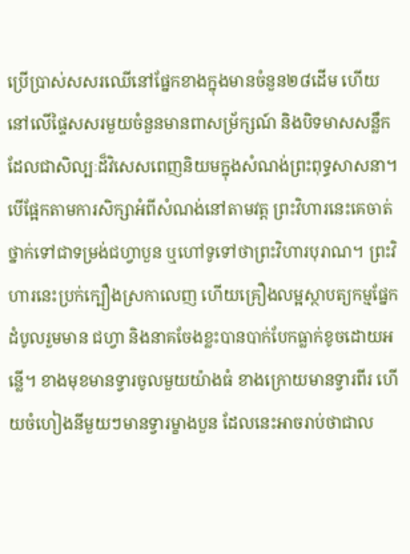ប្រើប្រាស់សសរឈើនៅផ្នែកខាងក្នុងមានចំនួន២៨ដើម ហើយនៅលើផ្ទៃសសរមួយចំនួនមានពាសម្រ័ក្សណ៍ និងបិទមាសសន្លឹក ដែលជាសិល្បៈដ៏វិសេសពេញនិយមក្នុងសំណង់ព្រះពុទ្ធសាសនា។ បើផ្អែកតាមការសិក្សាអំពីសំណង់នៅតាមវត្ត ព្រះវិហារនេះគេចាត់ថ្នាក់ទៅជាទម្រង់ជហ្វាបួន ឬហៅទូទៅថាព្រះវិហារបុរាណ។ ព្រះវិហារនេះប្រក់ក្បឿងស្រកាលេញ ហើយគ្រឿងលម្អស្ថាបត្យកម្មផ្នែកដំបូលរួមមាន ជហ្វា និងនាគចែងខ្លះបានបាក់បែកធ្លាក់ខូចដោយអន្លើ។ ខាងមុខមានទ្វារចូលមួយយ៉ាងធំ ខាងក្រោយមានទ្វារពីរ ហើយចំហៀងនីមួយៗមានទ្វារម្ខាងបួន ដែលនេះអាចរាប់ថាជាល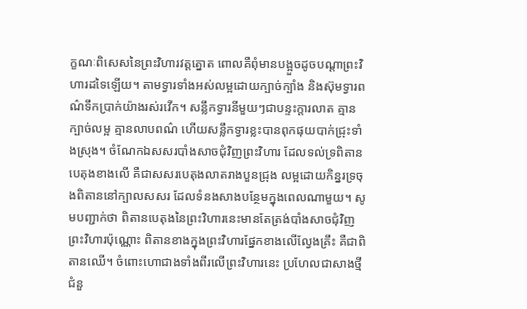ក្ខណៈពិសេសនៃព្រះវិហារវត្តត្នោត ពោលគឺពុំមានបង្អួចដូចបណ្តាព្រះវិហារដទៃឡើយ។ តាមទ្វារទាំងអស់លម្អដោយក្បាច់ក្បាំង និងស៊ុមទ្វារពណ៌ទឹកប្រាក់យ៉ាងរស់រវើក។ សន្លឹកទ្វារនីមួយៗជាបន្ទះក្តារលាត គ្មានក្បាច់លម្អ គ្មានលាបពណ៌ ហើយសន្លឹកទ្វារខ្លះបានពុកផុយបាក់ជ្រុះទាំងស្រុង។ ចំណែកឯសសរបាំងសាចជុំវិញព្រះវិហារ ដែលទល់ទ្រពិតានបេតុងខាងលើ គឺជាសសរបេតុងលាតរាងបួនជ្រុង លម្អដោយកិន្នរទ្រចុងពិតាននៅក្បាលសសរ ដែលទំនងសាងបន្ថែមក្នុងពេលណាមួយ។ សូមបញ្ជាក់ថា ពិតានបេតុងនៃព្រះវិហារនេះមានតែត្រង់បាំងសាចជុំវិញព្រះវិហារប៉ុណ្ណោះ ពិតានខាងក្នុងព្រះវិហារផ្នែកខាងលើល្វែងគ្រឹះ គឺជាពិតានឈើ។ ចំពោះហោជាងទាំងពីរលើព្រះវិហារនេះ ប្រហែលជាសាងថ្មីជំនួ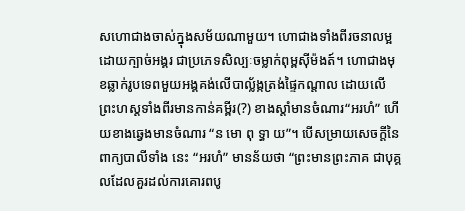សហោជាងចាស់ក្នុងសម័យណាមួយ។ ហោជាងទាំងពីរចនាលម្អដោយក្បាច់អង្គរ ជាប្រភេទសិល្បៈចម្លាក់ពុម្ពស៊ីម៉ងត៍។ ហោជាងមុខឆ្លាក់រូបទេពមួយអង្គគង់លើបាល្ល័ង្កត្រង់ផ្ទៃកណ្តាល ដោយលើព្រះហស្តទាំងពីរមានកាន់គម្ពីរ(?) ខាងស្តាំមានចំណារ“អរហំ” ហើយខាងឆ្វេងមានចំណារ “ន មោ ពុ ទ្ធា យ”។ បើសម្រាយសេចក្តីនៃពាក្យបាលីទាំង នេះ “អរហំ” មានន័យថា “ព្រះមានព្រះភាគ ជាបុគ្គលដែលគួរដល់ការគោរពបូ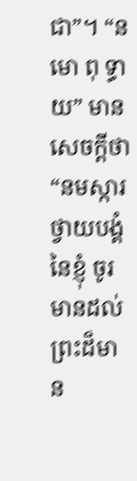ជា”។ “ន មោ ពុ ទ្ធា យ” មានសេចក្តីថា “នមស្ការថ្វាយបង្គំនៃខ្ញុំ ចូរមានដល់ព្រះដ៏មាន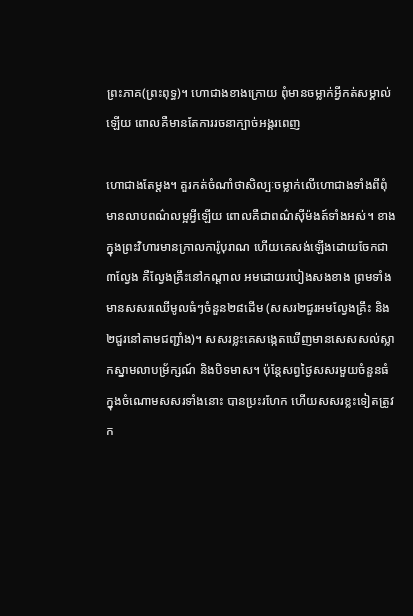ព្រះភាគ(ព្រះពុទ្ធ)។ ហោជាងខាងក្រោយ ពុំមានចម្លាក់អ្វីកត់សម្គាល់ឡើយ ពោលគឺមានតែការរចនាក្បាច់អង្គរពេញ

ហោជាងតែម្តង។ គួរកត់ចំណាំថាសិល្បៈចម្លាក់លើហោជាងទាំងពីពុំមានលាបពណ៌លម្អអ្វីឡើយ ពោលគឺជាពណ៌ស៊ីម៉ងត៍ទាំងអស់។ ខាងក្នុងព្រះវិហារមានក្រាលការ៉ូបុរាណ ហើយគេសង់ឡើងដោយចែកជា៣ល្វែង គឺល្វែងគ្រឹះនៅកណ្តាល អមដោយរបៀងសងខាង ព្រមទាំងមានសសរឈើមូលធំៗចំនួន២៨ដើម (សសរ២ជួរអមល្វែងគ្រឹះ និង២ជួរនៅតាមជញ្ជាំង)។ សសរខ្លះគេសង្កេតឃើញមានសេសសល់ស្លាកស្នាមលាបម្រ័ក្សណ៍ និងបិទមាស។ ប៉ុន្តែសព្វថ្ងៃសសរមួយចំនួនធំក្នុងចំណោមសសរទាំងនោះ បានប្រះរហែក ហើយសសរខ្លះទៀតត្រូវក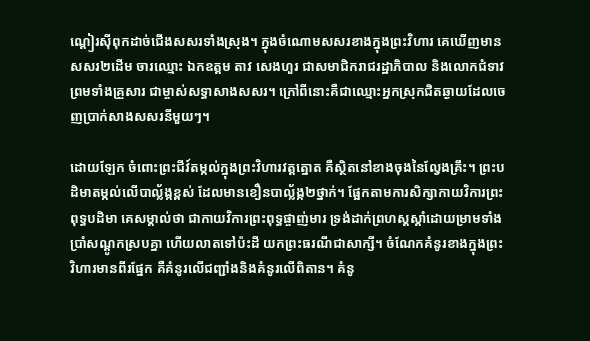ណ្តៀរស៊ីពុកដាច់ជើងសសរទាំងស្រុង។ ក្នុងចំណោមសសរខាងក្នុងព្រះវិហារ គេឃើញមានសសរ២ដើម ចារឈ្មោះ ឯកឧត្តម តាវ សេងហួរ ជាសមាជិករាជរដ្ឋាភិបាល និងលោកជំទាវ ព្រមទាំងគ្រួសារ ជាម្ចាស់សទ្ធាសាងសសរ។ ក្រៅពីនោះគឺជាឈ្មោះអ្នកស្រុកជិតឆ្ងាយដែលចេញប្រាក់សាងសសរនីមួយៗ។

ដោយឡែក ចំពោះព្រះជីវ៍តម្កល់ក្នុងព្រះវិហារវត្តត្នោត គឺស្ថិតនៅខាងចុងនៃល្វែងគ្រឹះ។ ព្រះបដិមាតម្កល់លើបាល្ល័ង្កខ្ពស់ ដែលមានខឿនបាល្ល័ង្ក២ថ្នាក់។ ផ្អែកតាមការសិក្សាកាយវិការព្រះពុទ្ធបដិមា គេសម្គាល់ថា ជាកាយវិការព្រះពុទ្ធផ្ចាញ់មារ ទ្រង់ដាក់ព្រហស្តស្តាំដោយម្រាមទាំងប្រាំសណ្តូកស្របគ្នា ហើយលាតទៅប៉ះដី យកព្រះធរណីជាសាក្សី។ ចំណែកគំនូរខាងក្នុងព្រះវិហារមានពីរផ្នែក គឺគំនូរលើជញ្ជាំងនិងគំនូរលើពិតាន។ គំនូ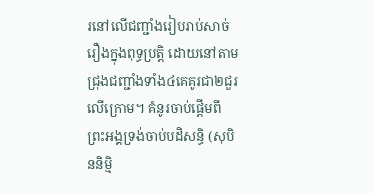រនៅលើជញ្ជាំងរៀបរាប់សាច់រឿងក្នុងពុទ្ធប្រត្តិ ដោយនៅតាមជ្រុងជញ្ជាំងទាំង៤គេគូរជា២ជួរលើក្រោម។ គំនូរចាប់ផ្តើមពីព្រះអង្គទ្រង់ចាប់បដិសន្ធិ (សុបិននិម្មិ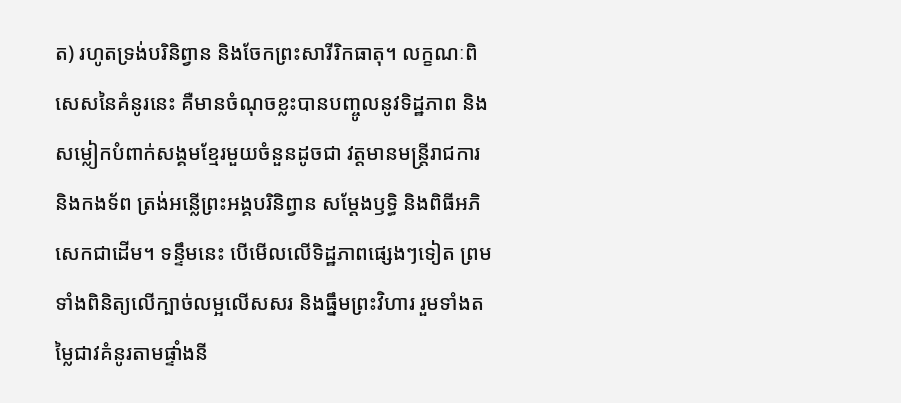ត) រហូតទ្រង់បរិនិព្វាន និងចែកព្រះសារីរិកធាតុ។ លក្ខណៈពិសេសនៃគំនូរនេះ គឺមានចំណុចខ្លះបានបញ្ចូលនូវទិដ្ឋភាព និងសម្លៀកបំពាក់សង្គមខ្មែរមួយចំនួនដូចជា វត្តមានមន្រ្តីរាជការ និងកងទ័ព ត្រង់អន្លើព្រះអង្គបរិនិព្វាន សម្តែងឫទ្ធិ និងពិធីអភិសេកជាដើម។ ទន្ទឹមនេះ បើមើលលើទិដ្ឋភាពផ្សេងៗទៀត ព្រមទាំងពិនិត្យលើក្បាច់លម្អលើសសរ និងធ្នឹមព្រះវិហារ រួមទាំងតម្លៃជាវគំនូរតាមផ្ទាំងនី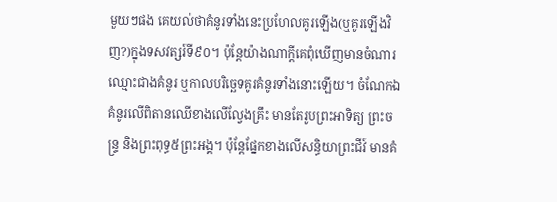មួយៗផង គេយល់ថាគំនូរទាំងនេះប្រហែលគូរឡើង(ឬគូរឡើងវិញ?)ក្នុងទសវត្សរ៍ទី៩០។ ប៉ុន្តែយ៉ាងណាក្តីគេពុំឃើញមានចំណារឈ្មោះជាងគំនូរ ឬកាលបរិច្ឆេទគូរគំនូរទាំងនោះឡើយ។ ចំណែកឯគំនូរលើពិតានឈើខាងលើល្វែងគ្រឹះ មានតែរូបព្រះអាទិត្យ ព្រះចន្រ្ទ និងព្រះពុទ្ធ៥ព្រះអង្គ។ ប៉ុន្តែផ្នែកខាងលើសន្ធិយាព្រះជីវ៍ មានគំ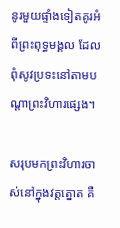នូរមួយផ្ទាំងទៀតគូរអំពីព្រះពុទ្ធមង្គល ដែលពុំសូវប្រទះនៅតាមបណ្តាព្រះវិហារផ្សេង។

សរុបមកព្រះវិហារចាស់នៅក្នុងវត្តត្នោត គឺ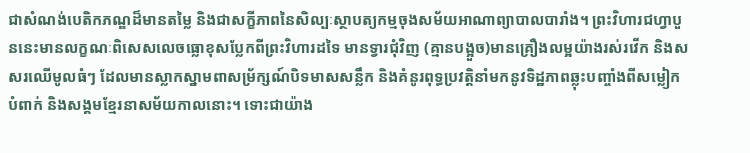ជាសំណង់បេតិកភណ្ឌដ៏មានតម្លៃ និងជាសក្ខីភាពនៃសិល្បៈស្ថាបត្យកម្មចុងសម័យអាណាព្យាបាលបារាំង។ ព្រះវិហារជហ្វាបួននេះមានលក្ខណៈពិសេសលេចធ្លោខុសប្លែកពីព្រះវិហារដទៃ មានទ្វារជុំវិញ (គ្មានបង្អួច)មានគ្រឿងលម្អយ៉ាងរស់រវើក និងសសរឈើមូលធំៗ ដែលមានស្លាកស្នាមពាសម្រ័ក្សណ៍បិទមាសសន្លឹក និងគំនូរពុទ្ធប្រវត្តិនាំមកនូវទិដ្ឋភាពឆ្លុះបញ្ចាំងពីសម្លៀកបំពាក់ និងសង្គមខ្មែរនាសម័យកាលនោះ។ ទោះជាយ៉ាង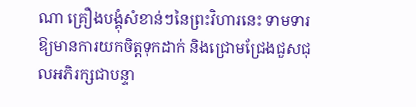ណា គ្រឿងបង្គុំសំខាន់ៗនៃព្រះវិហារនេះ ទាមទារឱ្យមានការយកចិត្តទុកដាក់ និងជ្រោមជ្រែងជួសជុលអភិរក្សជាបន្ទា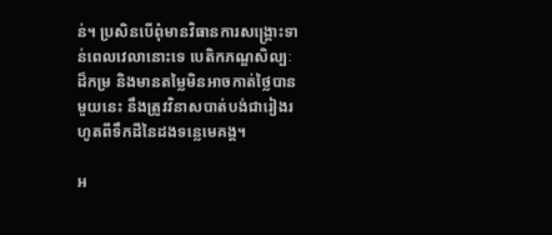ន់។ ប្រសិនបើពុំមានវិធានការសង្គ្រោះទាន់ពេលវេលានោះទេ បេតិកភណ្ឌសិល្បៈដ៏កម្រ និងមានតម្លៃមិនអាចកាត់ថ្លៃបានមួយនេះ នឹងត្រូវវិនាសបាត់បង់ជារៀងរហូតពីទឹកដីនៃដងទន្លេមេគង្គ។

អ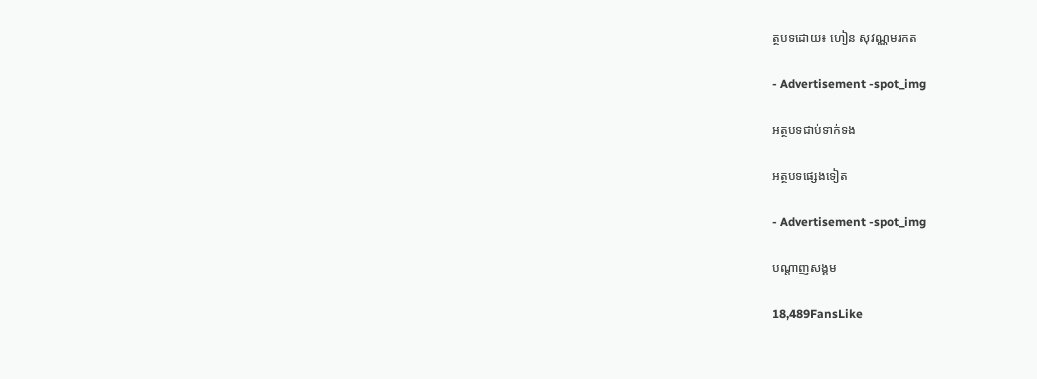ត្ថបទដោយ៖ ហៀន សុវណ្ណមរកត

- Advertisement -spot_img

អត្ថបទជាប់ទាក់ទង

អត្ថបទផ្សេងទៀត

- Advertisement -spot_img

បណ្ដាញសង្គម

18,489FansLike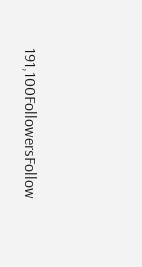191,100FollowersFollow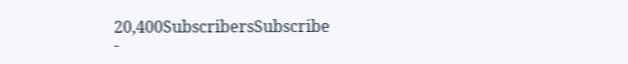20,400SubscribersSubscribe
-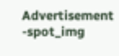Advertisement -spot_img